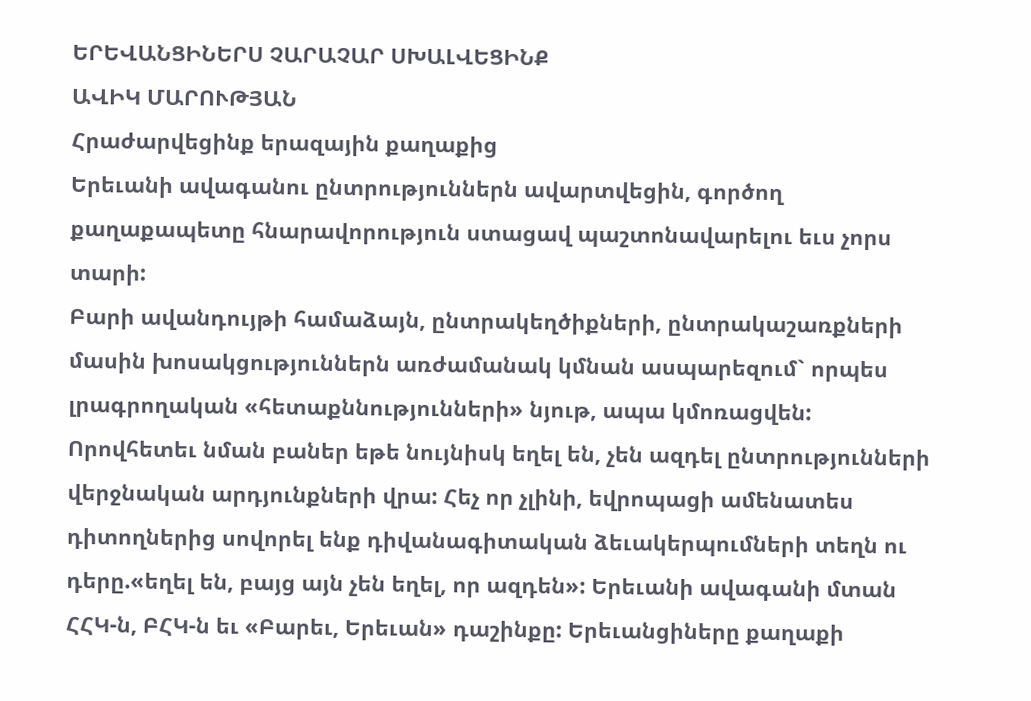ԵՐԵՎԱՆՑԻՆԵՐՍ ՉԱՐԱՉԱՐ ՍԽԱԼՎԵՑԻՆՔ
ԱՎԻԿ ՄԱՐՈՒԹՅԱՆ
Հրաժարվեցինք երազային քաղաքից
Երեւանի ավագանու ընտրություններն ավարտվեցին, գործող քաղաքապետը հնարավորություն ստացավ պաշտոնավարելու եւս չորս տարի:
Բարի ավանդույթի համաձայն, ընտրակեղծիքների, ընտրակաշառքների մասին խոսակցություններն առժամանակ կմնան ասպարեզում` որպես լրագրողական «հետաքննությունների» նյութ, ապա կմոռացվեն: Որովհետեւ նման բաներ եթե նույնիսկ եղել են, չեն ազդել ընտրությունների վերջնական արդյունքների վրա: Հեչ որ չլինի, եվրոպացի ամենատես դիտողներից սովորել ենք դիվանագիտական ձեւակերպումների տեղն ու դերը.«եղել են, բայց այն չեն եղել, որ ազդեն»: Երեւանի ավագանի մտան ՀՀԿ-ն, ԲՀԿ-ն եւ «Բարեւ, Երեւան» դաշինքը: Երեւանցիները քաղաքի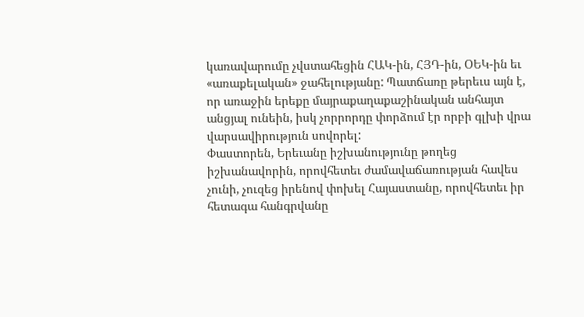կառավարումը չվստահեցին ՀԱԿ-ին, ՀՅԴ-ին, ՕԵԿ-ին եւ «առաքելական» ջահելությանը: Պատճառը թերեւս այն է, որ առաջին երեքը մայրաքաղաքաշինական անհայտ անցյալ ունեին, իսկ չորրորդը փորձում էր որբի գլխի վրա վարսավիրություն սովորել:
Փաստորեն, Երեւանը իշխանությունը թողեց իշխանավորին, որովհետեւ ժամավաճառության հավես չունի, չուզեց իրենով փոխել Հայաստանը, որովհետեւ իր հետագա հանգրվանը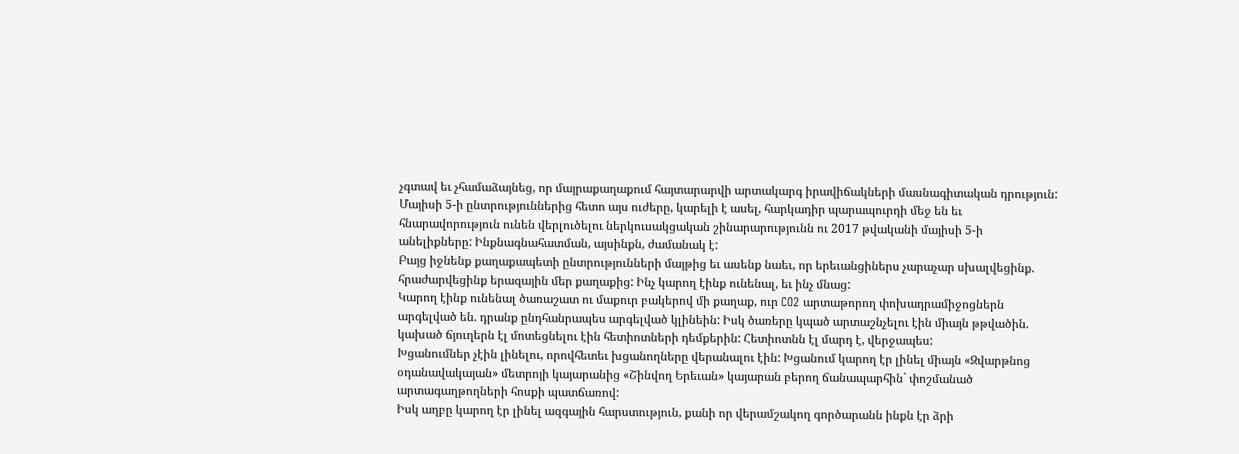չգտավ եւ չհամաձայնեց, որ մայրաքաղաքում հայտարարվի արտակարգ իրավիճակների մասնագիտական դրություն:
Մայիսի 5-ի ընտրություններից հետո այս ուժերը, կարելի է ասել, հարկադիր պարապուրդի մեջ են եւ հնարավորություն ունեն վերլուծելու ներկուսակցական շինարարությունն ու 2017 թվականի մայիսի 5-ի անելիքները: Ինքնագնահատման, այսինքն, ժամանակ է:
Բայց իջնենք քաղաքապետի ընտրությունների մայթից եւ ասենք նաեւ, որ երեւանցիներս չարաչար սխալվեցինք. հրաժարվեցինք երազային մեր քաղաքից: Ինչ կարող էինք ունենալ, եւ ինչ մնաց:
Կարող էինք ունենալ ծառաշատ ու մաքուր բակերով մի քաղաք, ուր CO2 արտաթորող փոխադրամիջոցներն արգելված են. դրանք ընդհանրապես արգելված կլինեին: Իսկ ծառերը կպած արտաշնչելու էին միայն թթվածին. կախած ճյուղերն էլ մոտեցնելու էին հետիոտների դեմքերին: Հետիոտնն էլ մարդ է, վերջապես:
Խցանումներ չէին լինելու, որովհետեւ խցանողները վերանալու էին: Խցանում կարող էր լինել միայն «Զվարթնոց օդանավակայան» մետրոյի կայարանից «Շինվող Երեւան» կայարան բերող ճանապարհին` փոշմանած արտագաղթողների հոսքի պատճառով:
Իսկ աղբը կարող էր լինել ազգային հարստություն, քանի որ վերամշակող գործարանն ինքն էր ձրի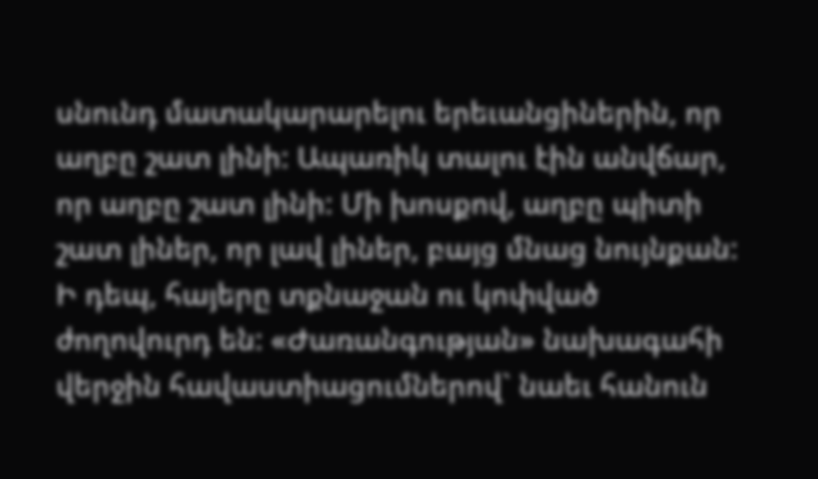սնունդ մատակարարելու երեւանցիներին, որ աղբը շատ լինի: Ապառիկ տալու էին անվճար, որ աղբը շատ լինի: Մի խոսքով, աղբը պիտի շատ լիներ, որ լավ լիներ, բայց մնաց նույնքան:
Ի դեպ, հայերը տքնաջան ու կոփված ժողովուրդ են: «Ժառանգության» նախագահի վերջին հավաստիացումներով` նաեւ հանուն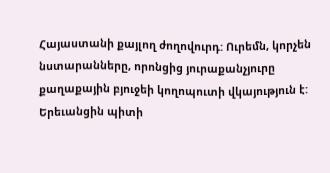Հայաստանի քայլող ժողովուրդ: Ուրեմն, կորչեն նստարանները, որոնցից յուրաքանչյուրը քաղաքային բյուջեի կողոպուտի վկայություն է: Երեւանցին պիտի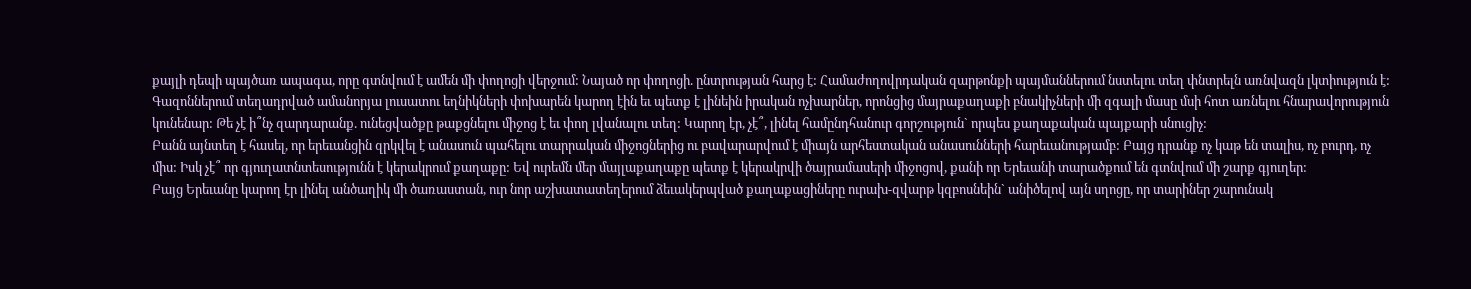քայլի դեպի պայծառ ապագա, որը գտնվում է ամեն մի փողոցի վերջում: Նայած որ փողոցի. ընտրության հարց է: Համաժողովրդական զարթոնքի պայմաններում նստելու տեղ փնտրելն առնվազն լկտիություն է:
Գազոններում տեղադրված ամանորյա լուսատու եղնիկների փոխարեն կարող էին եւ պետք է լինեին իրական ոչխարներ, որոնցից մայրաքաղաքի բնակիչների մի զգալի մասը մսի հոտ առնելու հնարավորություն կունենար: Թե չէ ի՞նչ զարդարանք. ունեցվածքը թաքցնելու միջոց է եւ փող լվանալու տեղ: Կարող էր, չէ՞, լինել համընդհանուր գորշություն` որպես քաղաքական պայքարի սնուցիչ:
Բանն այնտեղ է հասել, որ երեւանցին զրկվել է անասուն պահելու տարրական միջոցներից ու բավարարվում է միայն արհեստական անասունների հարեւանությամբ: Բայց դրանք ոչ կաթ են տալիս, ոչ բուրդ, ոչ միս: Իսկ չէ՞ որ գյուղատնտեսությունն է կերակրում քաղաքը: Եվ ուրեմն մեր մայլաքաղաքը պետք է կերակրվի ծայրամասերի միջոցով, քանի որ Երեւանի տարածքում են գտնվում մի շարք գյուղեր:
Բայց Երեւանը կարող էր լինել անծաղիկ մի ծառաստան, ուր նոր աշխատատեղերում ձեւակերպված քաղաքացիները ուրախ-զվարթ կզբոսնեին` անիծելով այն սղոցը, որ տարիներ շարունակ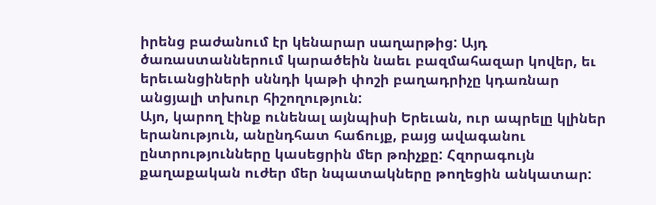իրենց բաժանում էր կենարար սաղարթից: Այդ ծառաստաններում կարածեին նաեւ բազմահազար կովեր, եւ երեւանցիների սննդի կաթի փոշի բաղադրիչը կդառնար անցյալի տխուր հիշողություն:
Այո, կարող էինք ունենալ այնպիսի Երեւան, ուր ապրելը կլիներ երանություն, անընդհատ հաճույք, բայց ավագանու ընտրությունները կասեցրին մեր թռիչքը: Հզորագույն քաղաքական ուժեր մեր նպատակները թողեցին անկատար: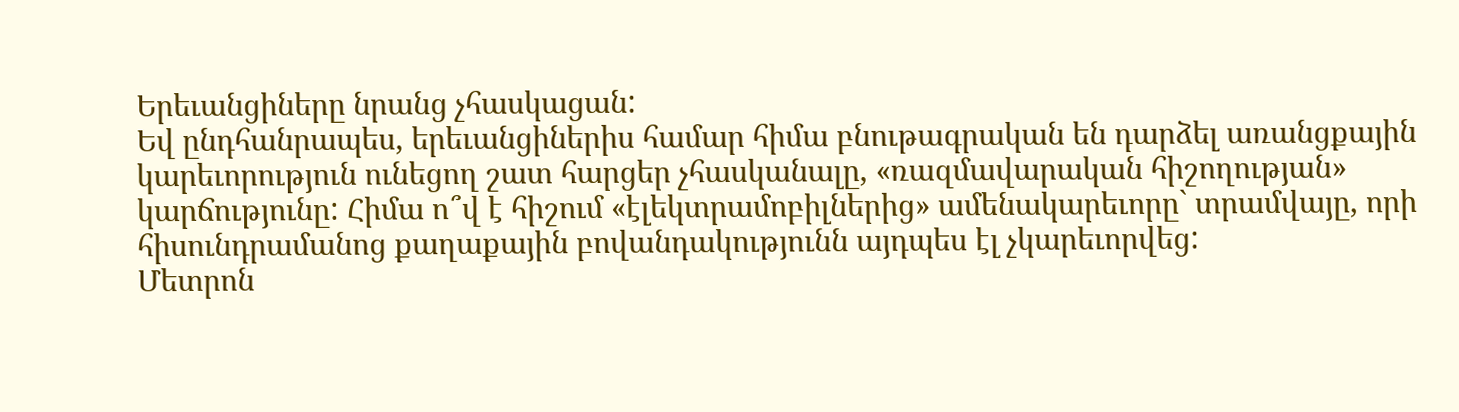Երեւանցիները նրանց չհասկացան:
Եվ ընդհանրապես, երեւանցիներիս համար հիմա բնութագրական են դարձել առանցքային կարեւորություն ունեցող շատ հարցեր չհասկանալը, «ռազմավարական հիշողության» կարճությունը: Հիմա ո՞վ է հիշում «էլեկտրամոբիլներից» ամենակարեւորը` տրամվայը, որի հիսունդրամանոց քաղաքային բովանդակությունն այդպես էլ չկարեւորվեց:
Մետրոն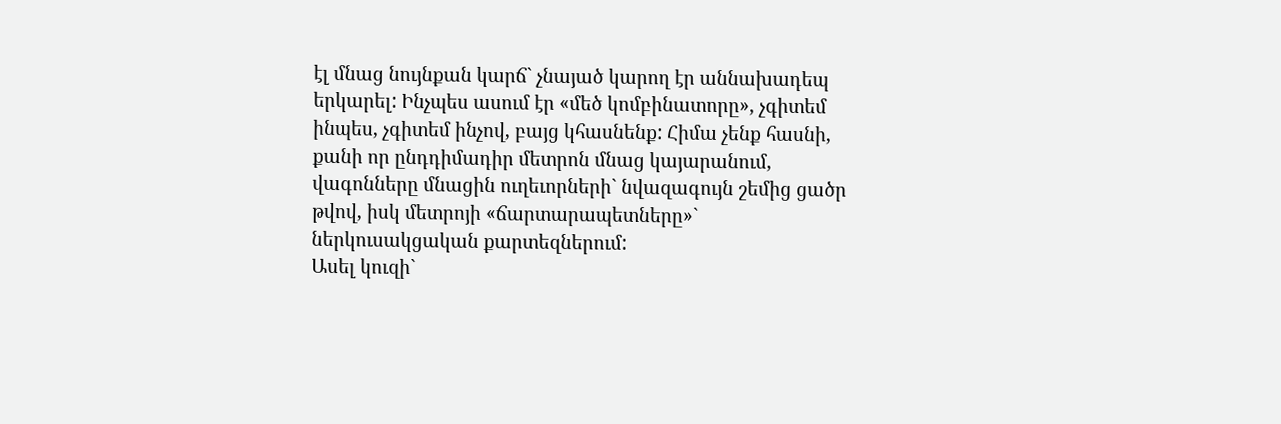էլ մնաց նույնքան կարճ` չնայած կարող էր աննախադեպ երկարել: Ինչպես ասում էր «մեծ կոմբինատորը», չգիտեմ ինպես, չգիտեմ ինչով, բայց կհասնենք: Հիմա չենք հասնի, քանի որ ընդդիմադիր մետրոն մնաց կայարանում, վագոնները մնացին ուղեւորների` նվազագույն շեմից ցածր թվով, իսկ մետրոյի «ճարտարապետները»` ներկուսակցական քարտեզներում:
Ասել կուզի`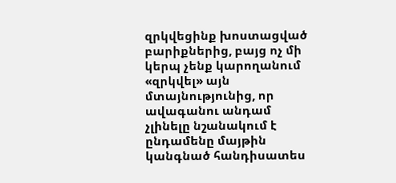զրկվեցինք խոստացված բարիքներից, բայց ոչ մի կերպ չենք կարողանում «զրկվել» այն մտայնությունից, որ ավագանու անդամ չլինելը նշանակում է ընդամենը մայթին կանգնած հանդիսատես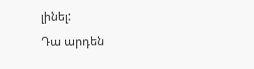լինել:
Դա արդեն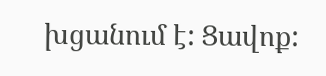խցանում է: Ցավոք: